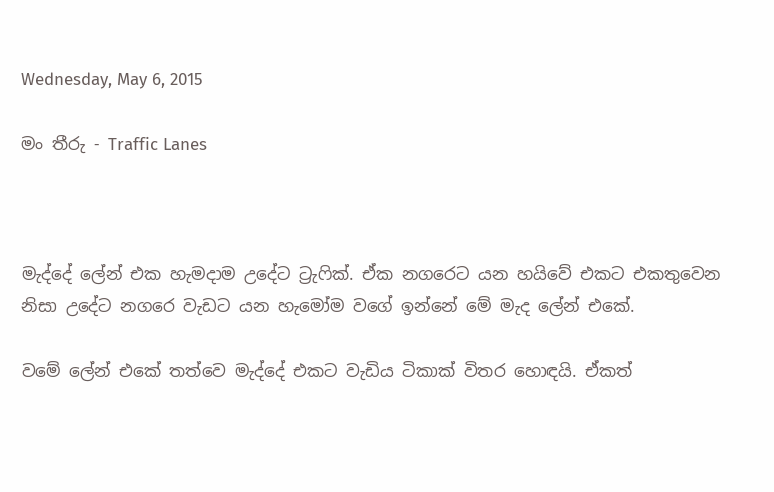Wednesday, May 6, 2015

මං තීරු - Traffic Lanes



මැද්දේ ලේන් එක හැමදාම උදේට ට්‍රැෆික්. ඒක නගරෙට යන හයිවේ එකට එකතුවෙන නිසා උදේට නගරෙ වැඩට යන හැමෝම වගේ ඉන්නේ මේ මැද ලේන් එකේ.

වමේ ලේන් එකේ තත්වෙ මැද්දේ එකට වැඩිය ටිකාක් විතර හොඳයි. ඒකත්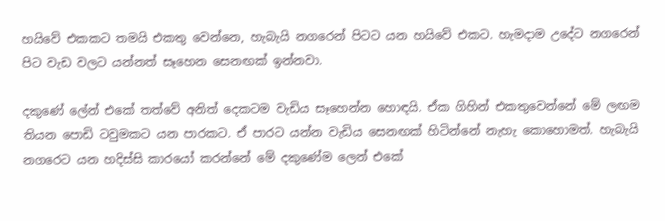හයිවේ එකකට තමයි එකතු වෙන්නෙ, හැබැයි නගරෙන් පිටට යන හයිවේ එකට. හැමදාම උදේට නගරෙන් පිට වැඩ වලට යන්නත් සෑහෙන සෙනඟක් ඉන්නවා.

දකුණේ ලේන් එකේ තත්වේ අනිත් දෙකටම වැඩිය සෑහෙන්න හොඳයි. ඒක ගිහින් එකතුවෙන්නේ මේ ලඟම තියන පොඩි ටවුමකට යන පාරකට. ඒ පාරට යන්න වැඩිය සෙනඟක් හිටින්නේ නැහැ කොහොමත්. හැබැයි නගරෙට යන හදිස්සි කාරයෝ කරන්නේ මේ දකුණේම ලෙන් එකේ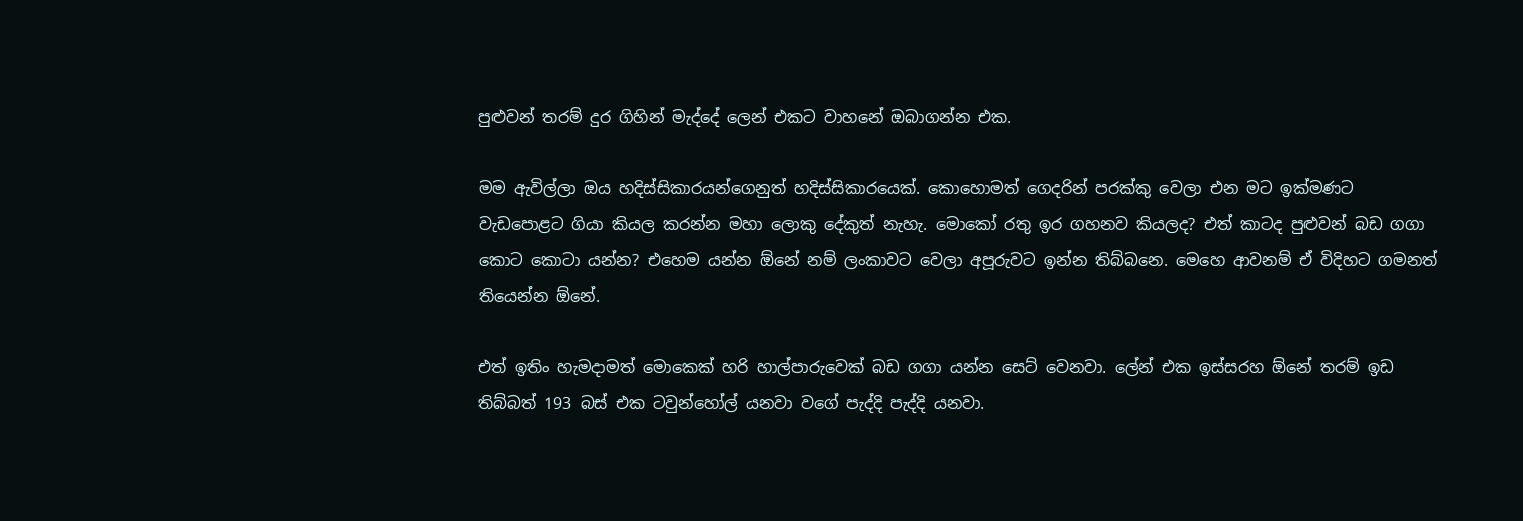පුළුවන් තරම් දුර ගිහින් මැද්දේ ලෙන් එකට වාහනේ ඔබාගන්න එක.

මම ඇවිල්ලා ඔය හදිස්සිකාරයන්ගෙනුත් හදිස්සිකාරයෙක්. කොහොමත් ගෙදරින් පරක්කු වෙලා එන මට ඉක්මණට වැඩපොළට ගියා කියල කරන්න මහා ලොකු දේකුත් නැහැ. මොකෝ රතු ඉර ගහනව කියලද? එත් කාටද පුළුවන් බඩ ගගා කොට කොටා යන්න? එහෙම යන්න ඕනේ නම් ලංකාවට වෙලා අපූරුවට ඉන්න තිබ්බනෙ. මෙහෙ ආවනම් ඒ විදිහට ගමනත් තියෙන්න ඕනේ.

එත් ඉතිං හැමදාමත් මොකෙක් හරි හාල්පාරුවෙක් බඩ ගගා යන්න සෙට් වෙනවා. ලේන් එක ඉස්සරහ ඕනේ තරම් ඉඩ තිබ්බත් 193 බස් එක ටවුන්හෝල් යනවා වගේ පැද්දි පැද්දි යනවා.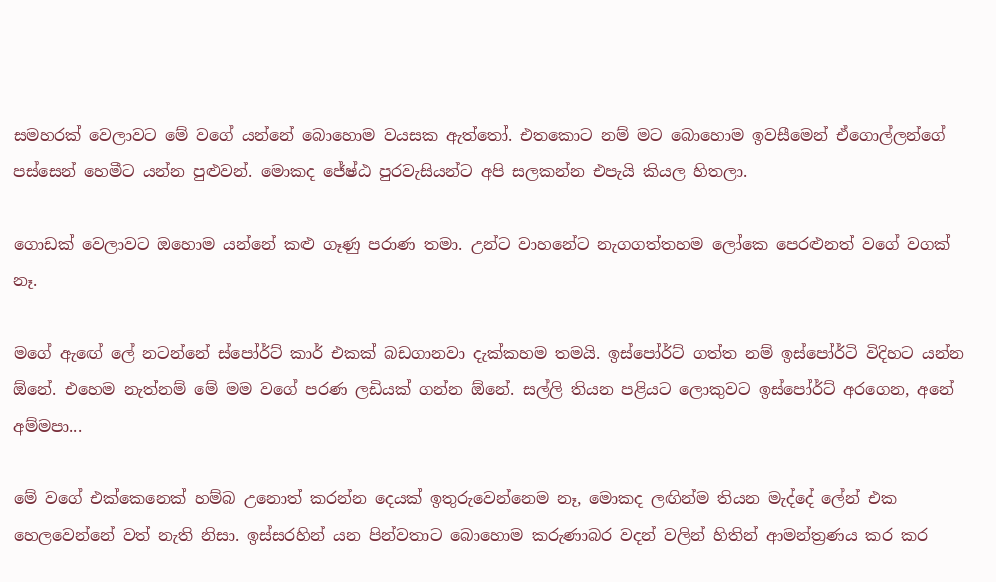සමහරක් වෙලාවට මේ වගේ යන්නේ බොහොම වයසක ඇත්තෝ. එතකොට නම් මට බොහොම ඉවසීමෙන් ඒගොල්ලන්ගේ පස්සෙන් හෙමීට යන්න පුළුවන්. මොකද ජේෂ්ඨ පුරවැසියන්ට අපි සලකන්න එපැයි කියල හිතලා.

ගොඩක් වෙලාවට ඔහොම යන්නේ කළු ගෑණු පරාණ තමා. උන්ට වාහනේට නැගගත්තහම ලෝකෙ පෙරළුනත් වගේ වගක් නෑ.

මගේ ඇඟේ ලේ නටන්නේ ස්පෝර්ට් කාර් එකක් බඩගානවා දැක්කහම තමයි. ඉස්පෝර්ට් ගත්ත නම් ඉස්පෝර්ටි විදිහට යන්න ඕනේ. එහෙම නැත්නම් මේ මම වගේ පරණ ලඩියක් ගන්න ඕනේ. සල්ලි තියන පළියට ලොකුවට ඉස්පෝර්ට් අරගෙන, අනේ අම්මපා...

මේ වගේ එක්කෙනෙක් හම්බ උනොත් කරන්න දෙයක් ඉතුරුවෙන්නෙම නෑ, මොකද ලඟින්ම තියන මැද්දේ ලේන් එක හෙලවෙන්නේ වත් නැති නිසා. ඉස්සරහින් යන පින්වතාට බොහොම කරුණාබර වදන් වලින් හිතින් ආමන්ත්‍රණය කර කර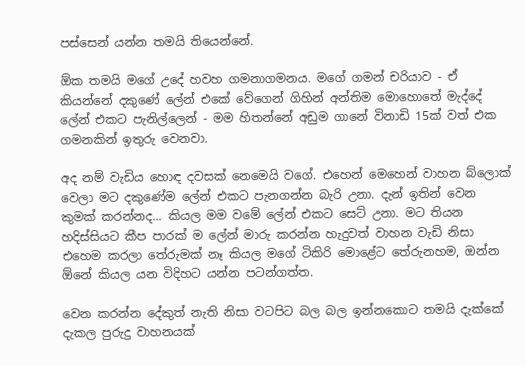පස්සෙන් යන්න තමයි තියෙන්නේ.

ඕක තමයි මගේ උදේ හවහ ගමනාගමනය. මගේ ගමන් චරියාව - ඒ කියන්නේ දකුණේ ලේන් එකේ වේගෙන් ගිහින් අන්තිම මොහොතේ මැද්දේ ලේන් එකට පැනිල්ලෙන් - මම හිතන්නේ අඩුම ගානේ විනාඩි 15ක් වත් එක ගමනකින් ඉතුරු වෙනවා.

අද නම් වැඩිය හොඳ දවසක් නෙමෙයි වගේ. එහෙන් මෙහෙන් වාහන බ්ලොක් වෙලා මට දකුණේම ලේන් එකට පැනගන්න බැරි උනා. දැන් ඉතින් වෙන කුමක් කරන්නද... කියල මම වමේ ලේන් එකට සෙට් උනා. මට තියන හදිස්සියට කීප පාරක් ම ලේන් මාරු කරන්න හැදුවත් වාහන වැඩි නිසා එහෙම කරලා තේරුමක් නෑ කියල මගේ ටිකිරි මොළේට තේරුනහම, ඔන්න ඕනේ කියල යන විදිහට යන්න පටන්ගත්ත.

වෙන කරන්න දේකුත් නැති නිසා වටපිට බල බල ඉන්නකොට තමයි දැක්කේ දැකල පුරුදු වාහනයක්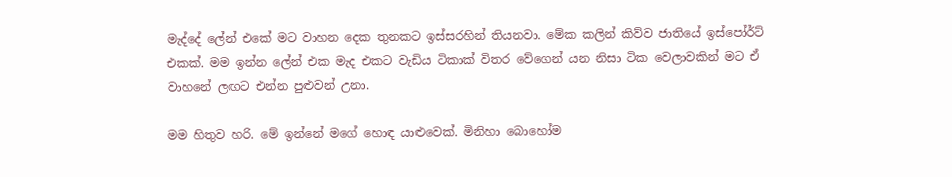මැද්දේ ලේන් එකේ මට වාහන දෙක තුනකට ඉස්සරහින් තියනවා. මේක කලින් කිව්ව ජාතියේ ඉස්පෝර්ට් එකක්. මම ඉන්න ලේන් එක මැද එකට වැඩිය ටිකාක් විතර වේගෙන් යන නිසා ටික වෙලාවකින් මට ඒ වාහනේ ලඟට එන්න පුළුවන් උනා.

මම හිතුව හරි. මේ ඉන්නේ මගේ හොඳ යාළුවෙක්. මිනිහා බොහෝම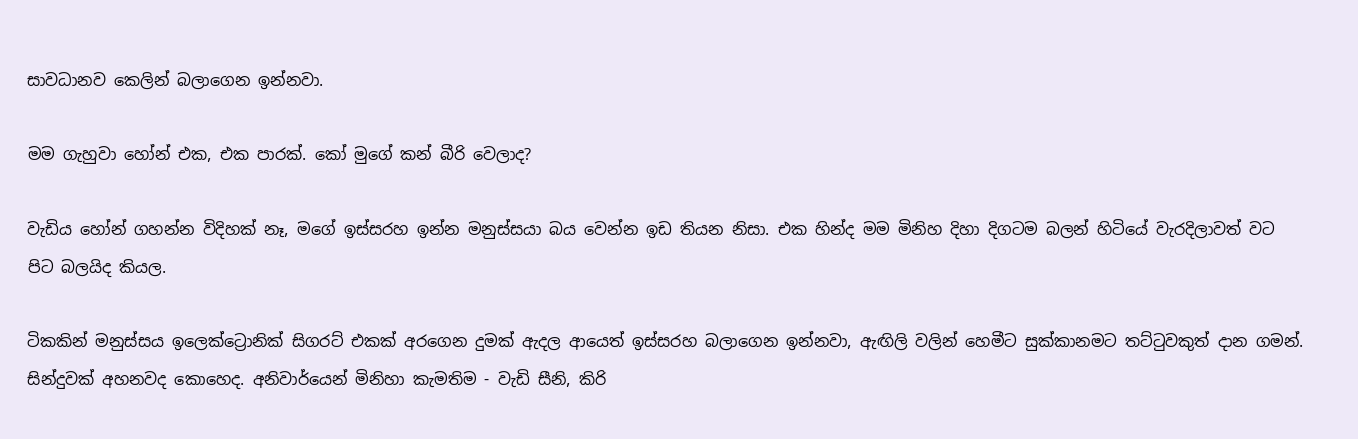සාවධානව කෙලින් බලාගෙන ඉන්නවා.

මම ගැහුවා හෝන් එක, එක පාරක්. කෝ මුගේ කන් බීරි වෙලාද?

වැඩිය හෝන් ගහන්න විදිහක් නෑ, මගේ ඉස්සරහ ඉන්න මනුස්සයා බය වෙන්න ඉඩ තියන නිසා. එක හින්ද මම මිනිහ දිහා දිගටම බලන් හිටියේ වැරදිලාවත් වට පිට බලයිද කියල.

ටිකකින් මනුස්සය ඉලෙක්ට්‍රොනික් සිගරට් එකක් අරගෙන දුමක් ඇදල ආයෙත් ඉස්සරහ බලාගෙන ඉන්නවා, ඇඟිලි වලින් හෙමීට සුක්කානමට තට්ටුවකුත් දාන ගමන්. සින්දුවක් අහනවද කොහෙද. අනිවාර්යෙන් මිනිහා කැමතිම - වැඩි සීනි, කිරි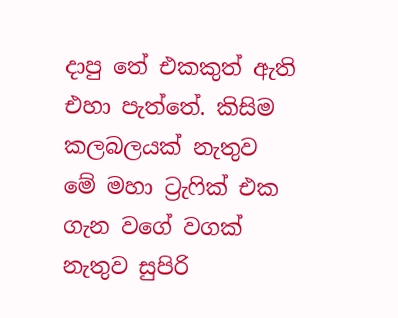දාපු තේ එකකුත් ඇති එහා පැත්තේ. කිසිම කලබලයක් නැතුව මේ මහා ට්‍රැෆික් එක ගැන වගේ වගක් නැතුව සුපිරි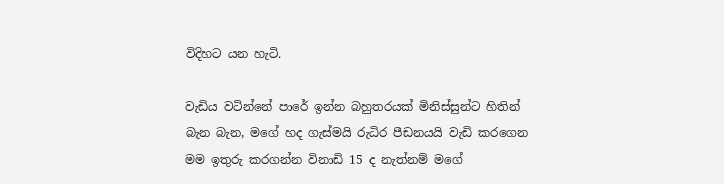විදිහට යන හැටි.

වැඩිය වටින්නේ පාරේ ඉන්න බහුතරයක් මිනිස්සුන්ට හිතින් බැන බැන, මගේ හද ගැස්මයි රුධිර පීඩනයයි වැඩි කරගෙන මම ඉතුරු කරගන්න විනාඩි 15 ද නැත්නම් මගේ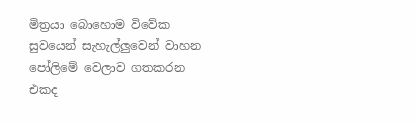මිත්‍රයා බොහොම විවේක සුවයෙන් සැහැල්ලුවෙන් වාහන පෝලිමේ වෙලාව ගතකරන එකද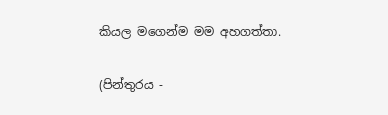කියල මගෙන්ම මම අහගත්තා.

(පින්තුරය -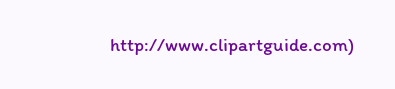http://www.clipartguide.com)